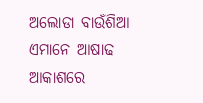ଅଲୋଡା ବାଉଁଶିଆ
ଏମାନେ ଆଷାଢ ଆକାଶରେ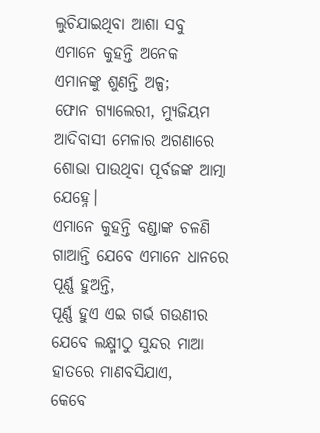ଲୁଚିଯାଇଥିବା ଆଶା ସବୁ
ଏମାନେ କୁହନ୍ତି ଅନେକ
ଏମାନଙ୍କୁ ଶୁଣନ୍ତି ଅଳ୍ପ;
ଫୋନ ଗ୍ଯାଲେରୀ, ମ୍ଯୁଜିୟମ
ଆଦିବାସୀ ମେଳାର ଅଗଣାରେ
ଶୋଭା ପାଉଥିବା ପୂର୍ବଜଙ୍କ ଆତ୍ମା ଯେହ୍ନେ।
ଏମାନେ କୁହନ୍ତି ବଣ୍ଡାଙ୍କ ଚଳଣି
ଗାଆନ୍ତି ଯେବେ ଏମାନେ ଧାନରେ ପୂର୍ଣ୍ଣ ହୁଅନ୍ତି,
ପୂର୍ଣ୍ଣ ହୁଏ ଏଇ ଗର୍ଭ ଗଉଣୀର
ଯେବେ ଲକ୍ଷ୍ମୀଠୁ ସୁନ୍ଦର ମାଆ ହାତରେ ମାଣବସିଯାଏ,
କେବେ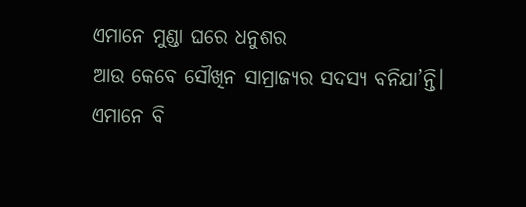ଏମାନେ ମୁଣ୍ଡା ଘରେ ଧନୁଶର
ଆଉ କେବେ ସୌଖିନ ସାମ୍ରାଜ୍ଯର ସଦସ୍ଯ ବନିଯା’ନ୍ତି।
ଏମାନେ ବି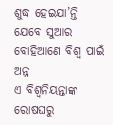ଶୁଦ୍ଧ ହେଇଯା’ନ୍ତି
ଯେବେ ସୁଆର ବୋହିଆଣେ ବିଶ୍ବ ପାଇଁ ଅନ୍ନ
ଏ ବିଶ୍ବନିୟନ୍ତାଙ୍କ ରୋଷଘରୁ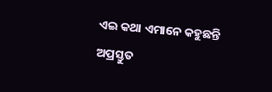ଏଇ କଥା ଏମାନେ କହୁଛନ୍ତି
ଅପ୍ରସ୍ତୁତ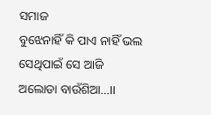ସମାଜ
ବୁଝେନାହିଁ କି ପାଏ ନାହିଁ ଭଲ
ସେଥିପାଇଁ ସେ ଆଜି ଅଲୋଡା ବାଉଁଶିଆ…।।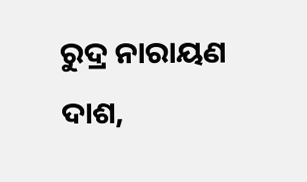ରୁଦ୍ର ନାରାୟଣ ଦାଶ,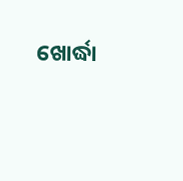ଖୋର୍ଦ୍ଧା